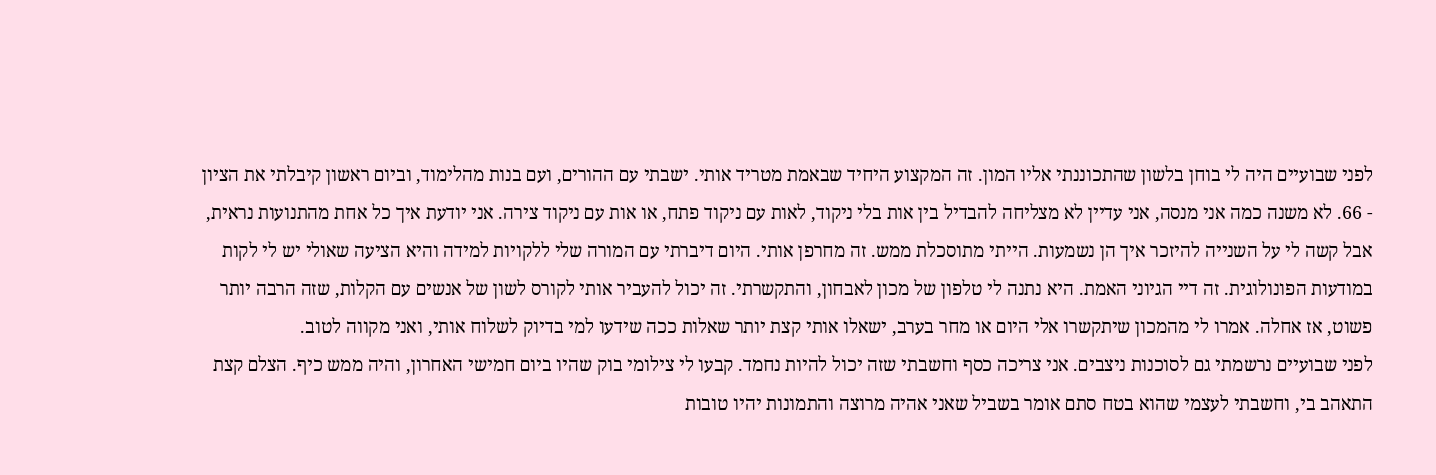לפני שבועיים היה לי בוחן בלשון שהתכוננתי אליו המון. זה המקצוע היחיד שבאמת מטריד אותי. ישבתי עם ההורים, ועם בנות מהלימוד, וביום ראשון קיבלתי את הציון - 66. לא משנה כמה אני מנסה, אני עדיין לא מצליחה להבדיל בין אות בלי ניקוד, לאות עם ניקוד פתח, או אות עם ניקוד צירה. אני יודעת איך כל אחת מהתנועות נראית, אבל קשה לי על השנייה להיזכר איך הן נשמעות. הייתי מתוסכלת ממש. זה מחרפן אותי. היום דיברתי עם המורה שלי ללקויות למידה והיא הציעה שאולי יש לי לקות במודעות הפונולוגית. זה דיי הגיוני האמת. היא נתנה לי טלפון של מכון לאבחון, והתקשרתי. זה יכול להעביר אותי לקורס לשון של אנשים עם הקלות, שזה הרבה יותר פשוט, אז אחלה. אמרו לי מהמכון שיתקשרו אלי היום או מחר בערב, ישאלו אותי קצת יותר שאלות ככה שידעו למי בדיוק לשלוח אותי, ואני מקווה לטוב.
לפני שבועיים נרשמתי גם לסוכנות ניצבים. אני צריכה כסף וחשבתי שזה יכול להיות נחמד. קבעו לי צילומי בוק שהיו ביום חמישי האחרון, והיה ממש כיף. הצלם קצת התאהב בי, וחשבתי לעצמי שהוא בטח סתם אומר בשביל שאני אהיה מרוצה והתמונות יהיו טובות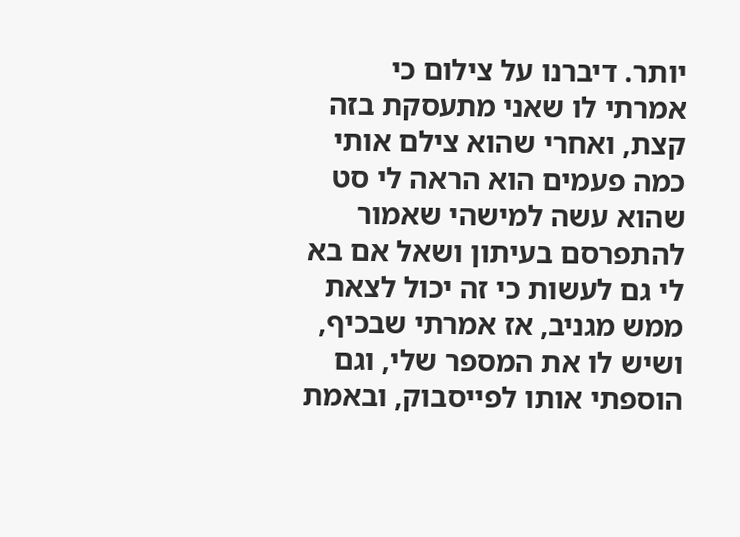יותר. דיברנו על צילום כי אמרתי לו שאני מתעסקת בזה קצת, ואחרי שהוא צילם אותי כמה פעמים הוא הראה לי סט שהוא עשה למישהי שאמור להתפרסם בעיתון ושאל אם בא לי גם לעשות כי זה יכול לצאת ממש מגניב, אז אמרתי שבכיף, ושיש לו את המספר שלי, וגם הוספתי אותו לפייסבוק, ובאמת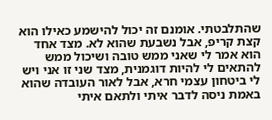שהתלבטתי. אומנם זה יכול להישמע כאילו הוא קצת קריפ, אבל נשבעת שהוא לא. מצד אחד הוא אמר לי שאני ממש טובה ושיכול ממש להתאים לי להיות דוגמנית, מצד שני זו אני ויש לי ביטחון עצמי חרא, אבל לאור העובדה שהוא באמת ניסה לדבר איתי ולתאם איתי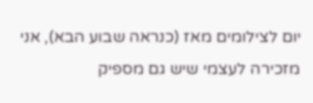יום לצילומים מאז (כנראה שבוע הבא), אני מזכירה לעצמי שיש גם מספיק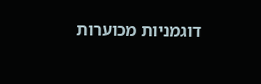דוגמניות מכוערות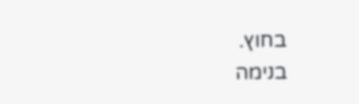בחוץ.
בנימה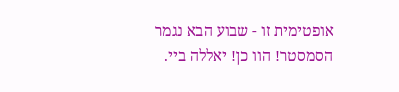אופטימית זו - שבוע הבא נגמר הסמסטר! הוו כן! יאללה ביי.